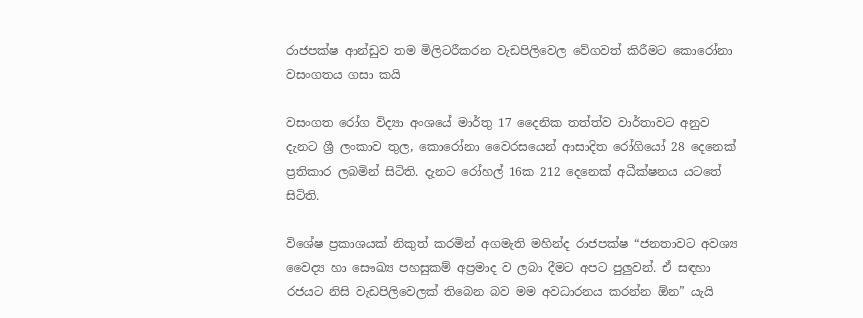රාජපක්ෂ ආන්ඩුව තම මිලිටරීකරන වැඩපිලිවෙල වේගවත් කිරීමට කොරෝනා වසංගතය ගසා කයි

වසංගත රෝග විද්‍යා අංශයේ මාර්තු 17 දෛනික තත්ත්ව වාර්තාවට අනුව දැනට ශ්‍රී ලංකාව තුල, කොරෝනා වෛරසයෙන් ආසාදිත රෝගියෝ 28 දෙනෙක් ප්‍රතිකාර ලබමින් සිටිති. දැනට රෝහල් 16ක 212 දෙනෙක් අධීක්ෂනය යටතේ සිටිති.

විශේෂ ප්‍රකාශයක් නිකුත් කරමින් අගමැති මහින්ද රාජපක්ෂ “ජනතාවට අවශ්‍ය වෛද්‍ය හා සෞඛ්‍ය පහසුකම් අප්‍රමාද ව ලබා දීමට අපට පුලුවන්. ඒ සඳහා රජයට නිසි වැඩපිලිවෙලක් තිබෙන බව මම අවධාරනය කරන්න ඕන” යැයි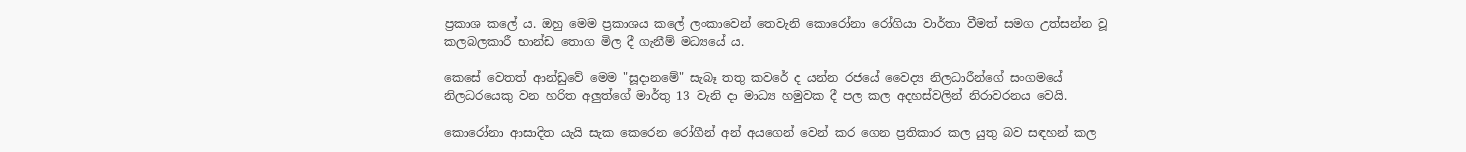ප්‍රකාශ කලේ ය. ඔහු මෙම ප්‍රකාශය කලේ ලංකාවෙන් තෙවැනි කොරෝනා රෝගියා වාර්තා වීමත් සමග උත්සන්න වූ කලබලකාරී භාන්ඩ තොග මිල දී ගැනීම් මධ්‍යයේ ය.

කෙසේ වෙතත් ආන්ඩුවේ මෙම "සූදානමේ" සැබෑ තතු කවරේ ද යන්න රජයේ වෛද්‍ය නිලධාරීන්ගේ සංගමයේ නිලධරයෙකු වන හරිත අලුත්ගේ මාර්තු 13 වැනි දා මාධ්‍ය හමුවක දී පල කල අදහස්වලින් නිරාවරනය වෙයි.

කොරෝනා ආසාදිත යැයි සැක කෙරෙන රෝගීන් අන් අයගෙන් වෙන් කර ගෙන ප්‍රතිකාර කල යුතු බව සඳහන් කල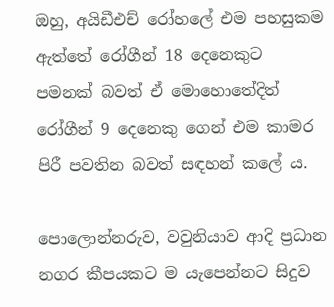ඔහු, අයිඩීඑච් රෝහලේ එම පහසුකම ඇත්තේ රෝගීන් 18 දෙනෙකුට පමනක් බවත් ඒ මොහොතේදිත් රෝගීන් 9 දෙනෙකු ගෙන් එම කාමර පිරී පවතින බවත් සඳහන් කලේ ය.

පොලොන්නරුව, වවුනියාව ආදි ප්‍රධාන නගර කීපයකට ම යැපෙන්නට සිදුව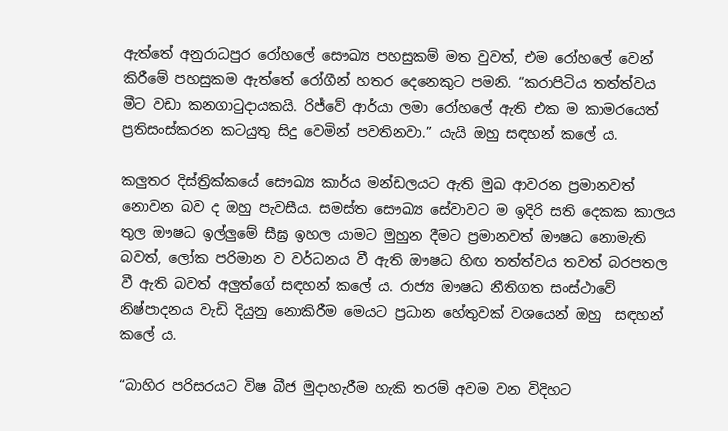ඇත්තේ අනුරාධපුර රෝහලේ සෞඛ්‍ය පහසුකම් මත වුවත්, එම රෝහලේ වෙන් කිරීමේ පහසුකම ඇත්තේ රෝගීන් හතර දෙනෙකුට පමනි. “කරාපිටිය තත්ත්වය මීට වඩා කනගාටුදායකයි. රිජ්වේ ආර්යා ලමා රෝහලේ ඇති එක ම කාමරයෙත් ප්‍රතිසංස්කරන කටයුතු සිදු වෙමින් පවතිනවා.” යැයි ඔහු සඳහන් කලේ ය.

කලුතර දිස්ත්‍රික්කයේ සෞඛ්‍ය කාර්ය මන්ඩලයට ඇති මුඛ ආවරන ප්‍රමානවත් නොවන බව ද ඔහු පැවසීය. සමස්ත සෞඛ්‍ය සේවාවට ම ඉදිරි සති දෙකක කාලය තුල ඖෂධ ඉල්ලුමේ සීඝ්‍ර ඉහල යාමට මුහුන දීමට ප්‍රමානවත් ඖෂධ නොමැති බවත්, ලෝක පරිමාන ව වර්ධනය වී ඇති ඖෂධ හිඟ තත්ත්වය තවත් බරපතල වී ඇති බවත් අලුත්ගේ සඳහන් කලේ ය. රාජ්‍ය ඖෂධ නීතිගත සංස්ථාවේ නිෂ්පාදනය වැඩි දියුනු නොකිරීම මෙයට ප්‍රධාන හේතුවක් වශයෙන් ඔහු  සඳහන් කලේ ය.

“බාහිර පරිසරයට විෂ බීජ මුදාහැරීම හැකි තරම් අවම වන විදිහට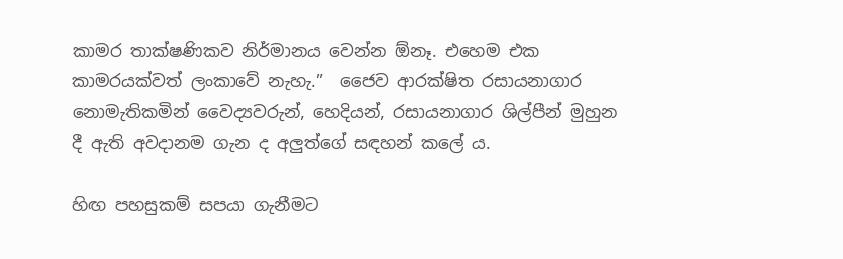කාමර තාක්ෂණිකව නිර්මානය වෙන්න ඕනෑ. එහෙම එක කාමරයක්වත් ලංකාවේ නැහැ.”  ජෛව ආරක්ෂිත රසායනාගාර නොමැතිකමින් වෛද්‍යවරුන්, හෙදියන්, රසායනාගාර ශිල්පීන් මුහුන දී ඇති අවදානම ගැන ද අලුත්ගේ සඳහන් කලේ ය.

හිඟ පහසුකම් සපයා ගැනීමට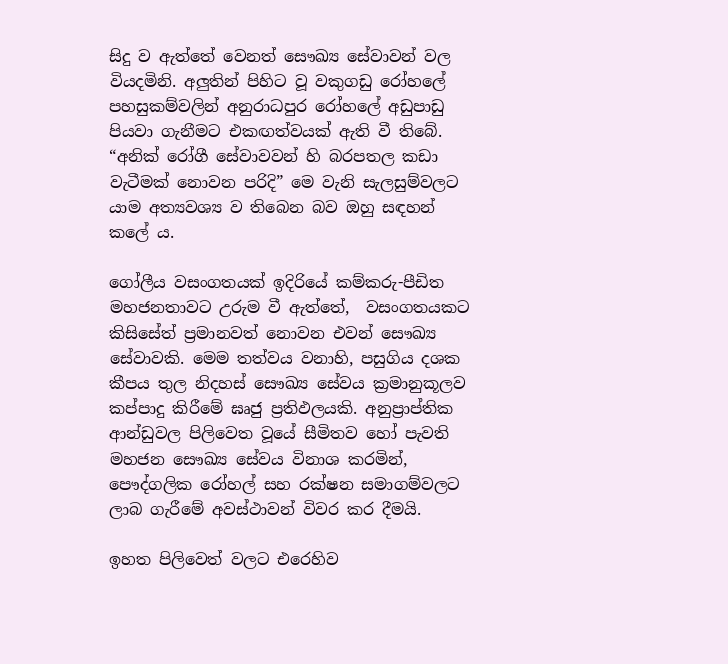සිදු ව ඇත්තේ වෙනත් සෞඛ්‍ය සේවාවන් වල වියදමිනි. අලුතින් පිහිට වූ වකුගඩු රෝහලේ පහසුකම්වලින් අනුරාධපුර රෝහලේ අඩුපාඩු පියවා ගැනීමට එකඟත්වයක් ඇති වී තිබේ. “අනික් රෝගී සේවාවවන් හි බරපතල කඩා වැටීමක් නොවන පරිදි” මෙ වැනි සැලසුම්වලට යාම අත්‍යවශ්‍ය ව තිබෙන බව ඔහු සඳහන් කලේ ය.

ගෝලීය වසංගතයක් ඉදිරියේ කම්කරු-පීඩිත මහජනතාවට උරුම වී ඇත්තේ,  වසංගතයකට කිසිසේත් ප්‍ර‍මානවත් නොවන එවන් සෞඛ්‍ය සේවාවකි. මෙම තත්වය වනාහි, පසුගිය දශක කීපය තුල නිදහස් සෞඛ්‍ය සේවය ක්‍ර‍මානුකූලව කප්පාදු කිරීමේ ඝෘජු ප්‍ර‍තිඵලයකි. අනුප්‍රාප්තික ආන්ඩුවල පිලිවෙත වූයේ සීමිතව හෝ පැවති මහජන සෞඛ්‍ය සේවය විනාශ කරමින්, පෞද්ගලික රෝහල් සහ රක්ෂන සමාගම්වලට ලාබ ගැරීමේ අවස්ථාවන් විවර කර දීමයි.

ඉහත පිලිවෙත් වලට එරෙහිව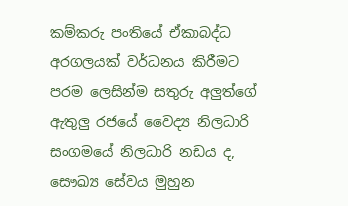කම්කරු පංතියේ ඒකාබද්ධ අරගලයක් වර්ධනය කිරීමට පරම ලෙසින්ම සතුරු අලුත්ගේ ඇතුලු රජයේ වෛද්‍ය නිලධාරි සංගමයේ නිලධාරි නඩය ද, සෞඛ්‍ය සේවය මුහුන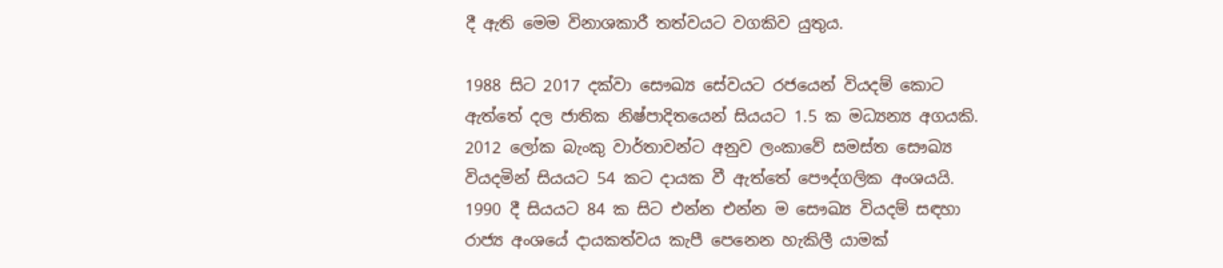දී ඇති මෙම විනාශකාරී තත්වයට වගකිව යුතුය.

1988 සිට 2017 දක්වා සෞඛ්‍ය සේවයට රජයෙන් වියදම් කොට ඇත්තේ දල ජාතික නිෂ්පාදිතයෙන් සියයට 1.5 ක මධ්‍යන්‍ය අගයකි. 2012 ලෝක බැංකු වාර්තාවන්ට අනුව ලංකාවේ සමස්ත සෞඛ්‍ය වියදමින් සියයට 54 කට දායක වී ඇත්තේ පෞද්ගලික අංශයයි. 1990 දී සියයට 84 ක සිට එන්න එන්න ම සෞඛ්‍ය වියදම් සඳහා රාජ්‍ය අංශයේ දායකත්වය කැපී පෙනෙන හැකිලී යාමක්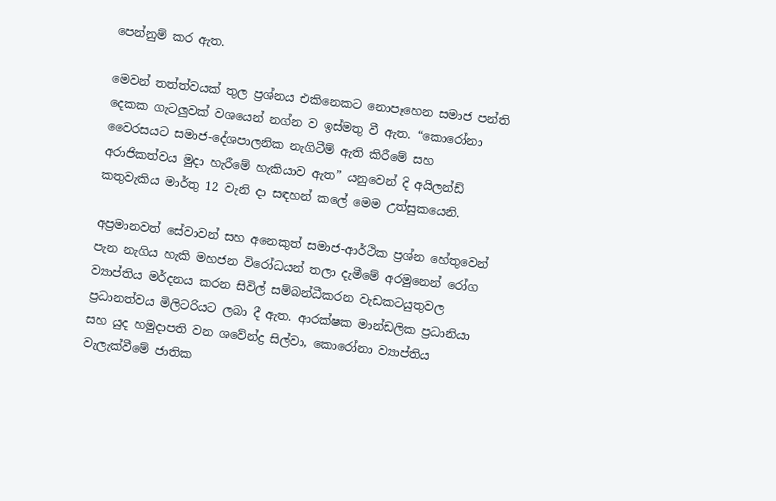පෙන්නුම් කර ඇත.

මෙවන් තත්ත්වයක් තුල ප්‍රශ්නය එකිනෙකට නොපෑහෙන සමාජ පන්ති දෙකක ගැටලුවක් වශයෙන් නග්න ව ඉස්මතු වී ඇත. “කොරෝනා වෛරසයට සමාජ-දේශපාලනික නැගිටීම් ඇති කිරීමේ සහ අරාජිකත්වය මුදා හැරීමේ හැකියාව ඇත” යනුවෙන් දි අයිලන්ඩ් කතුවැකිය මාර්තු 12 වැනි දා සඳහන් කලේ මෙම උත්සුකයෙනි.

අප්‍ර‍මානවත් සේවාවන් සහ අනෙකුත් සමාජ-ආර්ථික ප්‍රශ්න හේතුවෙන් පැන නැගිය හැකි මහජන විරෝධයන් තලා දැමීමේ අරමුනෙන් රෝග ව්‍යාප්තිය මර්දනය කරන සිවිල් සම්බන්ධීකරන වැඩකටයුතුවල ප්‍ර‍ධානත්වය මිලිටරියට ලබා දී ඇත. ආරක්ෂක මාන්ඩලික ප්‍රධානියා සහ යුද හමුදාපති වන ශවේන්ද්‍ර සිල්වා, කොරෝනා ව්‍යාප්තිය වැලැක්වීමේ ජාතික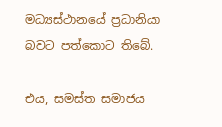මධ්‍යස්ථානයේ ප්‍ර‍ධානියා බවට පත්කොට තිබේ.

එය, සමස්ත සමාජය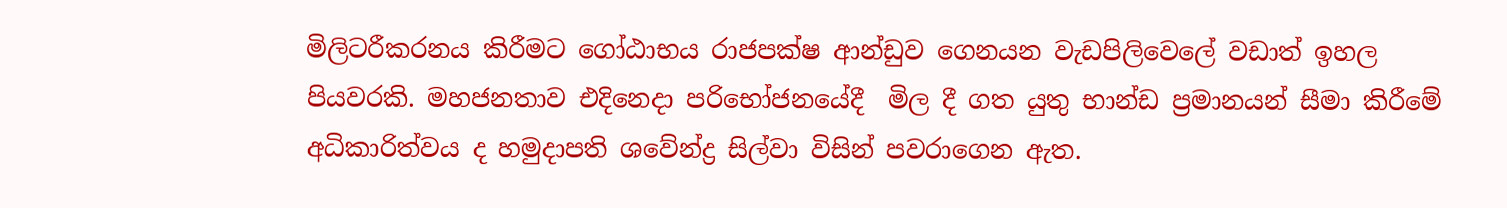මිලිටරීකරනය කිරීමට ගෝඨාභය රාජපක්ෂ ආන්ඩුව ගෙනයන වැඩපිලිවෙලේ වඩාත් ඉහල පියවරකි. මහජනතාව එදිනෙදා පරිභෝජනයේදී  මිල දී ගත යුතු භාන්ඩ ප්‍රමානයන් සීමා කිරීමේ අධිකාරිත්වය ද හමුදාපති ශවේන්ද්‍ර‍ සිල්වා විසින් පවරාගෙන ඇත.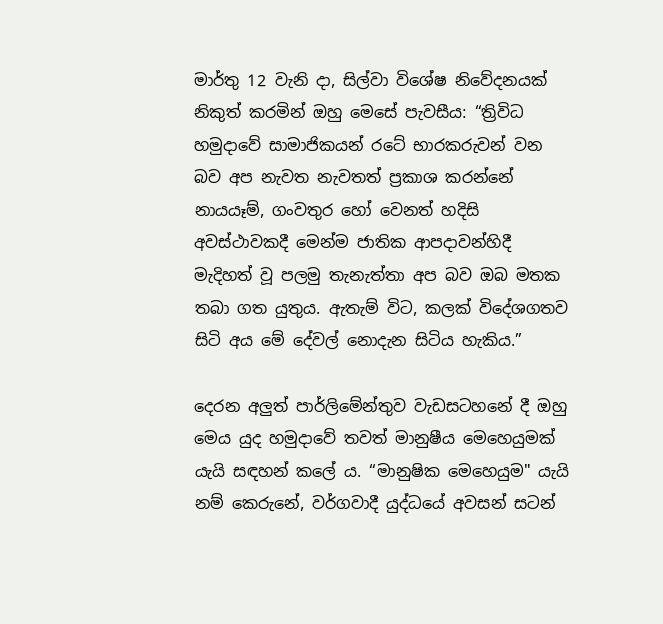මාර්තු 12 වැනි දා, සිල්වා විශේෂ නිවේදනයක් නිකුත් කරමින් ඔහු මෙසේ පැවසීය: “ත්‍රිවිධ හමුදාවේ සාමාජිකයන් රටේ භාරකරුවන් වන බව අප නැවත නැවතත් ප්‍රකාශ කරන්නේ නායයෑම්, ගංවතුර හෝ වෙනත් හදිසි අවස්ථාවකදී මෙන්ම ජාතික ආපදාවන්හිදී මැදිහත් වූ පලමු තැනැත්තා අප බව ඔබ මතක තබා ගත යුතුය. ඇතැම් විට, කලක් විදේශගතව සිටි අය මේ දේවල් නොදැන සිටිය හැකිය.”

දෙරන අලුත් පාර්ලිමේන්තුව වැඩසටහනේ දී ඔහු මෙය යුද හමුදාවේ තවත් මානුෂීය මෙහෙයුමක් යැයි සඳහන් කලේ ය. “මානුෂික මෙහෙයුම" යැයි නම් කෙරුනේ, වර්ගවාදී යුද්ධයේ අවසන් සටන්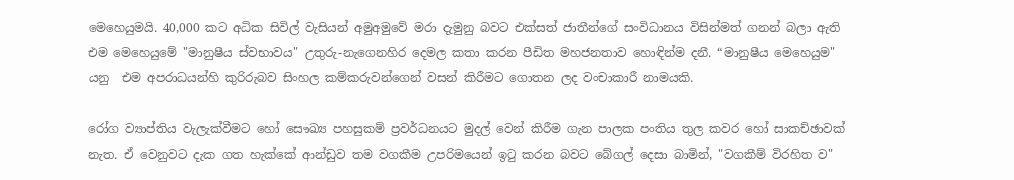මෙහෙයුමයි. 40,000 කට අධික සිවිල් වැසියන් අමුඅමුවේ මරා දැමුනු බවට එක්සත් ජාතීන්ගේ සංවිධානය විසින්මත් ගනන් බලා ඇති එම මෙහෙයුමේ "මානුෂීය ස්වභාවය" උතුරු-නැගෙනහිර දෙමල කතා කරන පීඩිත මහජනතාව හොඳින්ම දනී. “මානුෂීය මෙහෙයුම" යනු  එම අපරාධයන්හි කුරිරුබව සිංහල කම්කරුවන්ගෙන් වසන් කිරීමට ගොතන ලද වංචාකාරී නාමයකි.

රෝග ව්‍යාප්තිය වැලැක්වීමට හෝ සෞඛ්‍ය පහසුකම් ප්‍රවර්ධනයට මුදල් වෙන් කිරීම ගැන පාලක පංතිය තුල කවර හෝ සාකච්ඡාවක් නැත. ඒ වෙනුවට දැක ගත හැක්කේ ආන්ඩුව තම වගකීම උපරිමයෙන් ඉටු කරන බවට බේගල් දෙසා බාමින්, "වගකීම් විරහිත ව"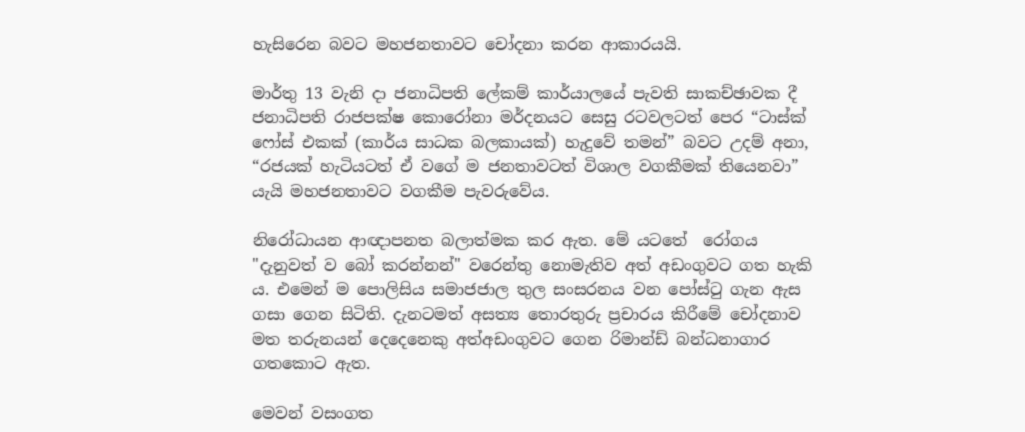හැසිරෙන බවට මහජනතාවට චෝදනා කරන ආකාරයයි.

මාර්තු 13 වැනි දා ජනාධිපති ලේකම් කාර්යාලයේ පැවති සාකච්ඡාවක දී ජනාධිපති රාජපක්ෂ කොරෝනා මර්දනයට සෙසු රටවලටත් පෙර “ටාස්ක් ෆෝස් එකක් (කාර්ය සාධක බලකායක්) හැදුවේ තමන්” බවට උදම් අනා, “රජයක් හැටියටත් ඒ වගේ ම ජනතාවටත් විශාල වගකීමක් තියෙනවා” යැයි මහජනතාවට වගකීම පැවරුවේය.

නිරෝධායන ආඥාපනත බලාත්මක කර ඇත. මේ යටතේ  රෝගය "දැනුවත් ව බෝ කරන්නන්" වරෙන්තු නොමැතිව අත් අඩංගුවට ගත හැකි ය. එමෙන් ම පොලිසිය සමාජජාල තුල සංසරනය වන පෝස්ටු ගැන ඇස ගසා ගෙන සිටිති. දැනටමත් අසත්‍ය තොරතුරු ප්‍ර‍චාරය කිරීමේ චෝදනාව මත තරුනයන් දෙදෙනෙකු අත්අඩංගුවට ගෙන රිමාන්ඩ් බන්ධනාගාර ගතකොට ඇත.

මෙවන් වසංගත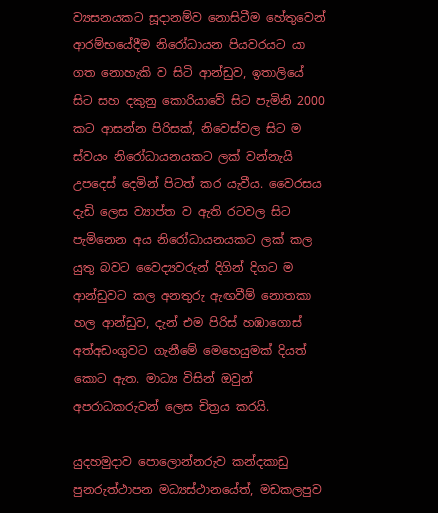ව්‍යසනයකට සූදානම්ව නොසිටීම හේතුවෙන් ආරම්භයේදීම නිරෝධායන පියවරයට යා ගත නොහැකි ව සිටි ආන්ඩුව, ඉතාලියේ සිට සහ දකුනු කොරියාවේ සිට පැමිනි 2000 කට ආසන්න පිරිසක්, නිවෙස්වල සිට ම ස්වයං නිරෝධායනයකට ලක් වන්නැයි උපදෙස් දෙමින් පිටත් කර යැවීය. වෛරසය දැඩි ලෙස ව්‍යාප්ත ව ඇති රටවල සිට පැමිනෙන අය නිරෝධායනයකට ලක් කල යුතු බවට වෛද්‍යවරුන් දිගින් දිගට ම ආන්ඩුවට කල අනතුරු ඇඟවීම් නොතකා හල ආන්ඩුව, දැන් එම පිරිස් හඹාගොස් අත්අඩංගුවට ගැනීමේ මෙහෙයුමක් දියත් කොට ඇත. මාධ්‍ය විසින් ඔවුන් අපරාධකරුවන් ලෙස චිත්‍ර‍ය කරයි.

යුදහමුදාව පොලොන්නරුව කන්දකාඩු පුනරුත්ථාපන මධ්‍යස්ථානයේත්, මඩකලපුව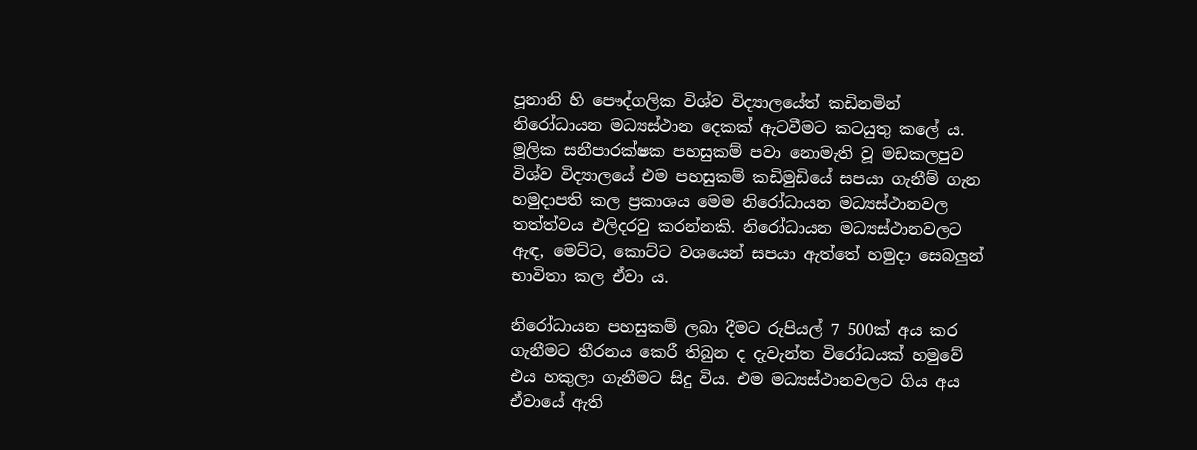පූනානි හි පෞද්ගලික විශ්ව විද්‍යාලයේත් කඩිනමින් නිරෝධායන මධ්‍යස්ථාන දෙකක් ඇටවීමට කටයුතු කලේ ය. මූලික සනීපාරක්ෂක පහසුකම් පවා නොමැති වූ මඩකලපුව විශ්ව විද්‍යාලයේ එම පහසුකම් කඩිමුඩියේ සපයා ගැනීම් ගැන හමුදාපති කල ප්‍රකාශය මෙම නිරෝධායන මධ්‍යස්ථානවල තත්ත්වය එලිදරවු කරන්නකි. නිරෝධායන මධ්‍යස්ථානවලට ඇඳ, මෙට්ට, කොට්ට වශයෙන් සපයා ඇත්තේ හමුදා සෙබලුන් භාවිතා කල ඒවා ය.

නිරෝධායන පහසුකම් ලබා දීමට රුපියල් 7 500ක් අය කර ගැනීමට තීරනය කෙරී තිබුන ද දැවැන්ත විරෝධයක් හමුවේ එය හකුලා ගැනීමට සිදු විය. එම මධ්‍යස්ථානවලට ගිය අය ඒවායේ ඇති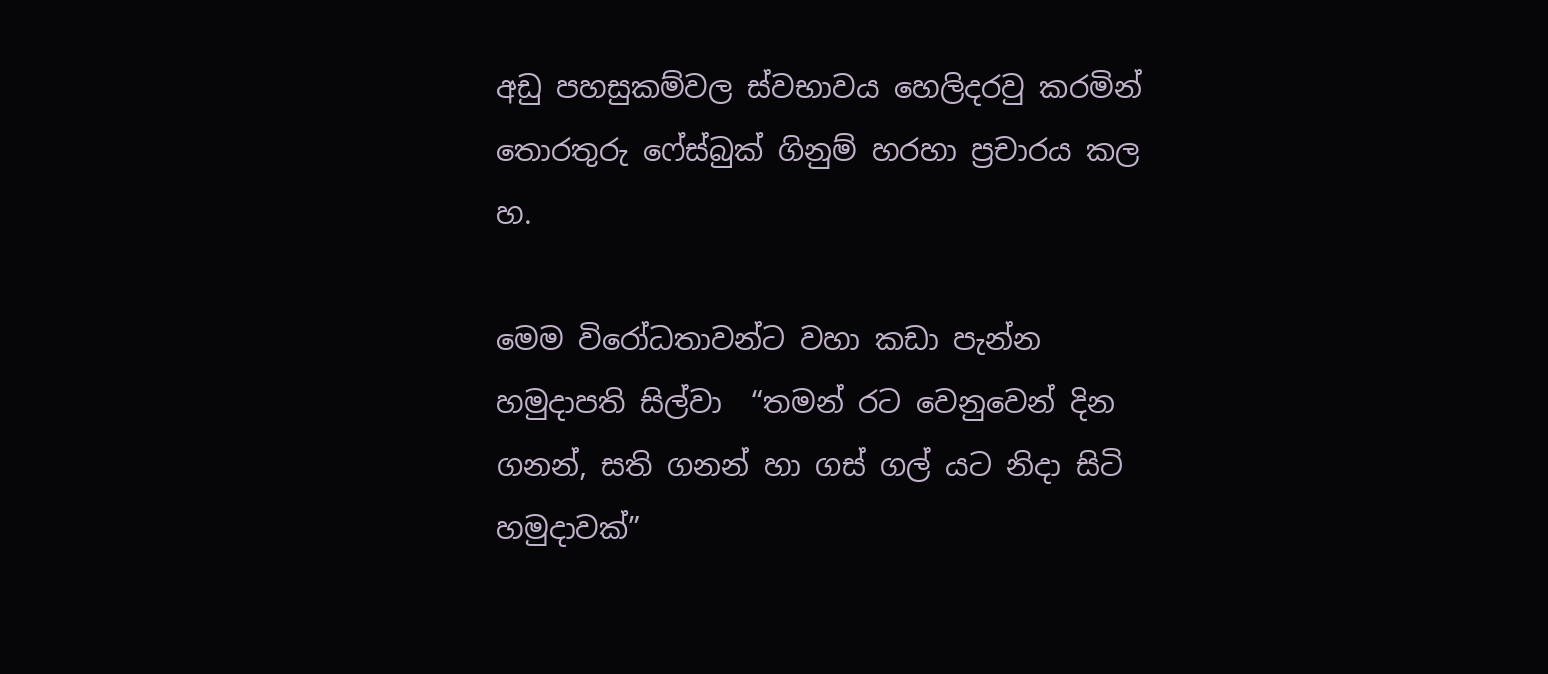අඩු පහසුකම්වල ස්වභාවය හෙලිදරවු කරමින් තොරතුරු ෆේස්බුක් ගිනුම් හරහා ප්‍රචාරය කල හ.

මෙම විරෝධතාවන්ට වහා කඩා පැන්න හමුදාපති සිල්වා  “තමන් රට වෙනුවෙන් දින ගනන්, සති ගනන් හා ගස් ගල් යට නිදා සිටි හමුදාවක්”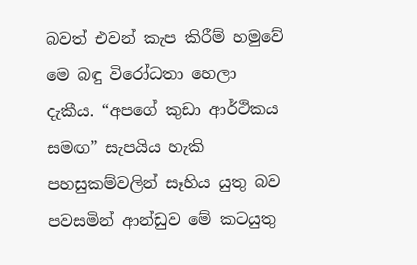බවත් එවන් කැප කිරීම් හමුවේ මෙ බඳු විරෝධතා හෙලා දැකීය. “අපගේ කුඩා ආර්ථිකය සමඟ” සැපයිය හැකි පහසුකම්වලින් සෑහිය යුතු බව පවසමින් ආන්ඩුව මේ කටයුතු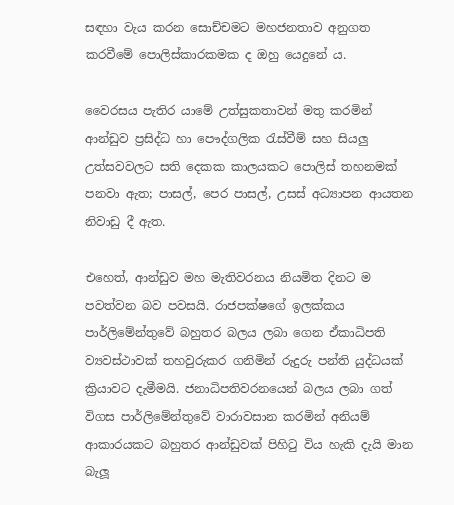සඳහා වැය කරන සොච්චමට මහජනතාව අනුගත කරවීමේ පොලිස්කාරකමක ද ඔහු යෙදුනේ ය.

වෛරසය පැතිර යාමේ උත්සුකතාවන් මතු කරමින් ආන්ඩුව ප්‍රසිද්ධ හා පෞද්ගලික රැස්වීම් සහ සියලු උත්සවවලට සති දෙකක කාලයකට පොලිස් තහනමක් පනවා ඇත; පාසල්, පෙර පාසල්, උසස් අධ්‍යාපන ආයතන නිවාඩු දී ඇත.

එහෙත්, ආන්ඩුව මහ මැතිවරනය නියමිත දිනට ම පවත්වන බව පවසයි. රාජපක්ෂගේ ඉලක්කය පාර්ලිමේන්තුවේ බහුතර බලය ලබා ගෙන ඒකාධිපති ව්‍යවස්ථාවක් තහවුරුකර ගනිමින් රුදුරු පන්ති යුද්ධයක් ක්‍රියාවට දැමීමයි. ජනාධිපතිවරනයෙන් බලය ලබා ගත් විගස පාර්ලිමේන්තුවේ වාරාවසාන කරමින් අනියම් ආකාරයකට බහුතර ආන්ඩුවක් පිහිටු විය හැකි දැයි මාන බැලූ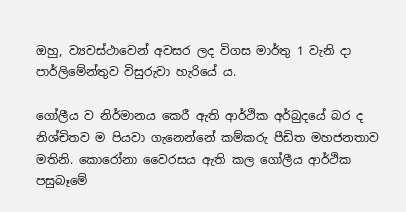ඔහු, ව්‍යවස්ථාවෙන් අවසර ලද විගස මාර්තු 1 වැනි දා පාර්ලිමේන්තුව විසුරුවා හැරියේ ය.

ගෝලීය ව නිර්මානය කෙරී ඇති ආර්ථික අර්බුදයේ බර ද නිශ්චිතව ම පියවා ගැනෙන්නේ කම්කරු පීඩිත මහජනතාව මතිනි. කොරෝනා වෛරසය ඇති කල ගෝලීය ආර්ථික පසුබෑමේ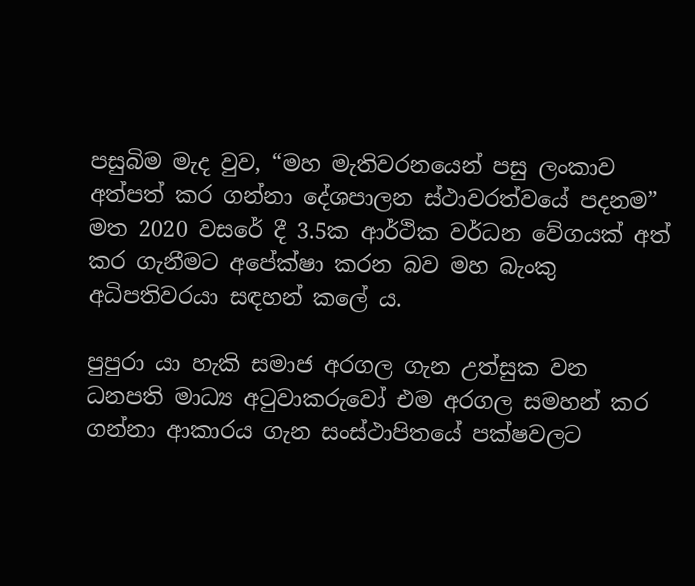පසුබිම මැද වුව, “මහ මැතිවරනයෙන් පසු ලංකාව අත්පත් කර ගන්නා දේශපාලන ස්ථාවරත්වයේ පදනම” මත 2020 වසරේ දී 3.5ක ආර්ථික වර්ධන වේගයක් අත් කර ගැනීමට අපේක්ෂා කරන බව මහ බැංකු අධිපතිවරයා සඳහන් කලේ ය.

පුපුරා යා හැකි සමාජ අරගල ගැන උත්සුක වන ධනපති මාධ්‍ය අටුවාකරුවෝ එම අරගල සමහන් කර ගන්නා ආකාරය ගැන සංස්ථාපිතයේ පක්ෂවලට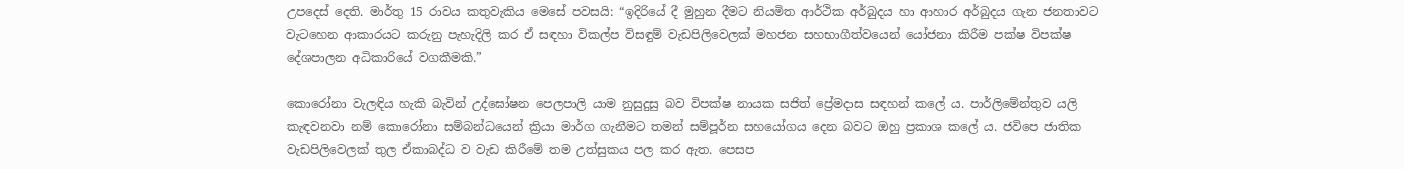උපදෙස් දෙති. මාර්තු 15 රාවය කතුවැකිය මෙසේ පවසයි: “ඉදිරියේ දී මුහුන දීමට නියමිත ආර්ථික අර්බුදය හා ආහාර අර්බුදය ගැන ජනතාවට වැටහෙන ආකාරයට කරුනු පැහැදිලි කර ඒ සඳහා විකල්ප විසඳුම් වැඩපිලිවෙලක් මහජන සහභාගීත්වයෙන් යෝජනා කිරීම පක්ෂ විපක්ෂ දේශපාලන අධිකාරියේ වගකීමකි.”

කොරෝනා වැලඳිය හැකි බැවින් උද්ඝෝෂන පෙලපාලි යාම නුසුදුසු බව විපක්ෂ නායක සජිත් ප්‍රේමදාස සඳහන් කලේ ය. පාර්ලිමේන්තුව යලි කැඳවනවා නම් කොරෝනා සම්බන්ධයෙන් ක්‍රියා මාර්ග ගැනීමට තමන් සම්පූර්න සහයෝගය දෙන බවට ඔහු ප්‍රකාශ කලේ ය. ජවිපෙ ජාතික වැඩපිලිවෙලක් තුල ඒකාබද්ධ ව වැඩ කිරීමේ තම උත්සුකය පල කර ඇත. පෙසප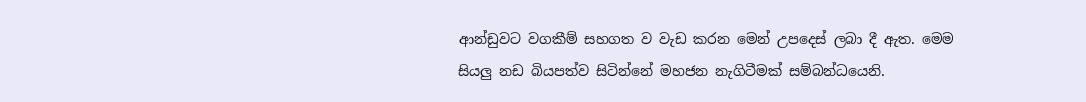ආන්ඩුවට වගකීම් සහගත ව වැඩ කරන මෙන් උපදෙස් ලබා දී ඇත. මෙම සියලු නඩ බියපත්ව සිටින්නේ මහජන නැගිටීමක් සම්බන්ධයෙනි.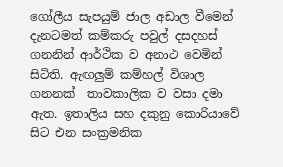ගෝලීය සැපයුම් ජාල අඩාල වීමෙන් දැනටමත් කම්කරු පවුල් දසදහස් ගනනින් ආර්ථික ව අනාථ වෙමින් සිටිති. ඇඟලුම් කම්හල් විශාල ගනනක්  තාවකාලික ව වසා දමා ඇත. ඉතාලිය සහ දකුනු කොරියාවේ සිට එන සංක්‍රමනික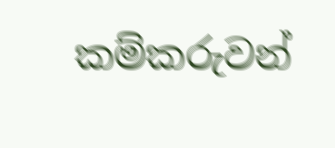කම්කරුවන්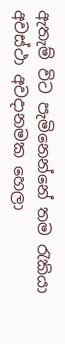ඇතැම් විට පැමිනෙන්නේ තම රැකියා අවස්ථා අවදානමක හෙලා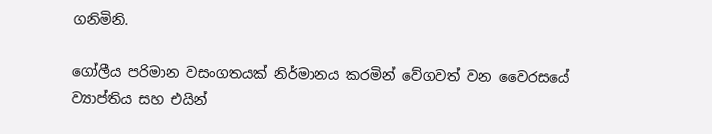ගනිමිනි.

ගෝලීය පරිමාන වසංගතයක් නිර්මානය කරමින් වේගවත් වන වෛරසයේ ව්‍යාප්තිය සහ එයින්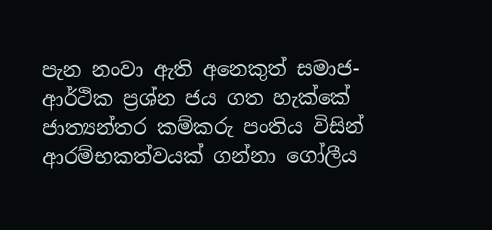පැන නංවා ඇති අනෙකුත් සමාජ-ආර්ථික ප්‍ර‍ශ්න ජය ගත හැක්කේ ජාත්‍යන්තර කම්කරු පංතිය විසින් ආරම්භකත්වයක් ගන්නා ගෝලීය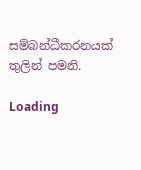සම්බන්ධීකරනයක් තුලින් පමනි.

Loading